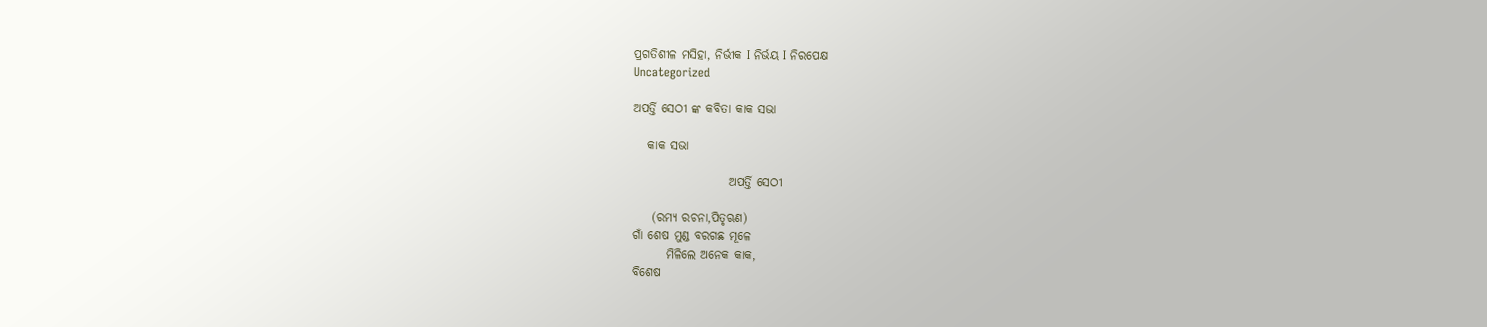ପ୍ରଗତିଶୀଳ ମସିହା, ନିର୍ଭୀକ I ନିର୍ଭୟ I ନିରପେକ୍ଷ
Uncategorized

ଅପର୍ତ୍ତି ସେଠୀ ଙ୍କ କବିତା କାକ ସଭା

   କାକ ସଭା

                    ଅପର୍ତ୍ତି ସେଠୀ

    (ରମ୍ୟ ରଚନା,ପିତୃଋଣ)
ଗାଁ ଶେଷ ମୁଣ୍ଡ ବରଗଛ ମୂଳେ
       ମିଳିଲେ ଅନେକ କାକ,
ବିଶେଷ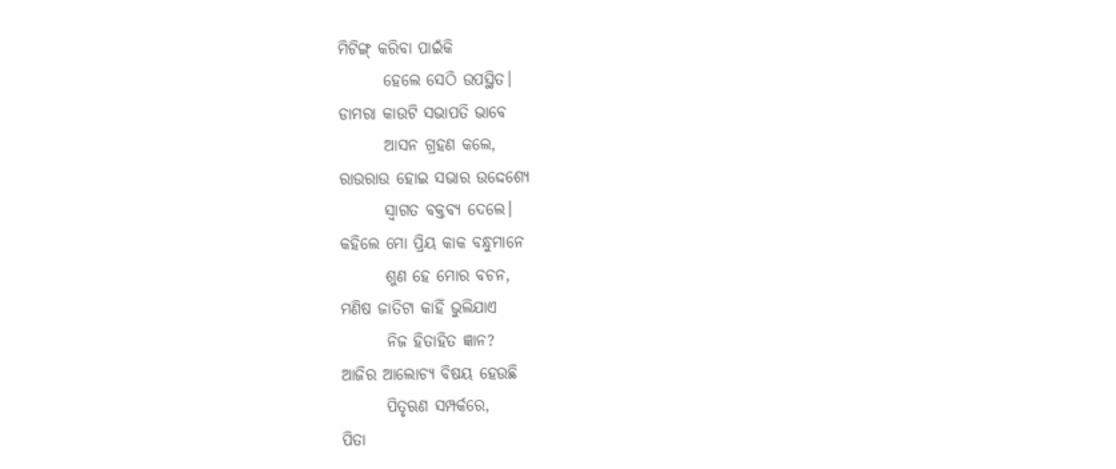ମିଟିଙ୍ଗ୍ କରିବା ପାଇଁକି
       ହେଲେ ସେଠି ଉପସ୍ଥିତ।
ଡାମରା କାଉଟି ସଭାପତି ଭାବେ
       ଆସନ ଗ୍ରହଣ କଲେ,
ରାଉରାଉ ହୋଇ ସଭାର ଉଦ୍ଦେଶ୍ୟେ
       ସ୍ଵାଗତ ବକ୍ତବ୍ୟ ଦେଲେ।
କହିଲେ ମୋ ପ୍ରିୟ କାକ ବନ୍ଧୁମାନେ
       ଶୁଣ ହେ ମୋର ବଚନ,
ମଣିଷ ଜାତିଟା କାହିଁ ଭୁଲିଯାଏ
       ନିଜ ହିତାହିତ ଜ୍ଞାନ?
ଆଜିର ଆଲୋଚ୍ୟ ବିଷୟ ହେଉଛି
       ପିତୃଋଣ ସମ୍ପର୍କରେ,
ପିତା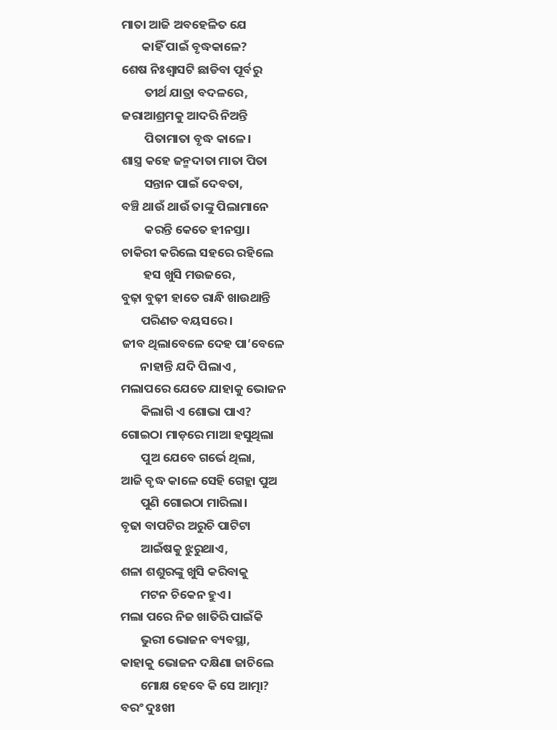ମାତା ଆଜି ଅବହେଳିତ ଯେ
       କାହିଁ ପାଇଁ ବୃଦ୍ଧକାଳେ?
ଶେଷ ନିଃଶ୍ୱାସଟି ଛାଡିବା ପୂର୍ବରୁ
        ତୀର୍ଥ ଯାତ୍ରା ବଦଳରେ,
ଜରାଆଶ୍ରମକୁ ଆଦରି ନିଅନ୍ତି
        ପିତାମାତା ବୃଦ୍ଧ କାଳେ।
ଶାସ୍ତ୍ର କହେ ଜନ୍ମଦାତା ମାତା ପିତା
        ସନ୍ତାନ ପାଇଁ ଦେବତା,
ବଞ୍ଚି ଥାଉଁ ଥାଉଁ ତାଙ୍କୁ ପିଲାମାନେ
        କରନ୍ତି କେତେ ହୀନସ୍ତା।
ଚାକିରୀ କରିଲେ ସହରେ ରହିଲେ
        ହସ ଖୁସି ମ‌ଉଜରେ,
ବୁଢ଼ା ବୁଢ଼ୀ ହାତେ ରାନ୍ଧି ଖାଉଥାନ୍ତି
       ପରିଣତ ବୟସରେ।
ଜୀବ ଥିଲାବେଳେ ଦେହ ପା’ବେଳେ
       ନାହାନ୍ତି ଯଦି ପିଲାଏ ,
ମଲାପରେ ଯେତେ ଯାହାକୁ ଭୋଜନ
       କିଲାଗି ଏ ଶୋଭା ପାଏ?
ଗୋଇଠା ମାଡ଼ରେ ମାଆ ହସୁଥିଲା
       ପୁଅ ଯେବେ ଗର୍ଭେ ଥିଲା,
ଆଜି ବୃଦ୍ଧ କାଳେ ସେହି ଗେହ୍ଲା ପୁଅ
       ପୁଣି ଗୋଇଠା ମାରିଲା।
ବୃଢା ବାପଟିର ଅରୁଚି ପାଟିଟା
       ଆଇଁଷକୁ ଝୁରୁଥାଏ,
ଶଳା ଶଶୁରଙ୍କୁ ଖୁସି କରିବାକୁ
       ମଟନ ଚିକେନ ହୁଏ।
ମଲା ପରେ ନିଜ ଖାତିରି ପାଇଁକି
       ଭୁରୀ ଭୋଜନ ବ୍ୟବସ୍ଥା,
କାହାକୁ ଭୋଜନ ଦକ୍ଷିଣା ଜାଚିଲେ
       ମୋକ୍ଷ ହେବେ କି ସେ ଆତ୍ମା?
ବରଂ ଦୁଃଖୀ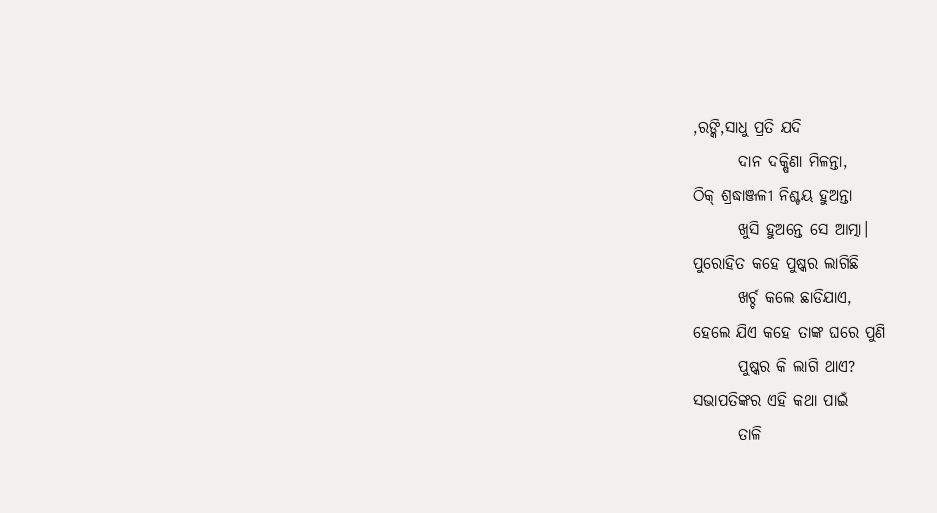,ରଙ୍କି,ସାଧୁ ପ୍ରତି ଯଦି
       ଦାନ ଦକ୍ଷିଣା ମିଳନ୍ତା,
ଠିକ୍ ଶ୍ରଦ୍ଧାଞ୍ଜଳୀ ନିଶ୍ଚୟ ହୁଅନ୍ତା
       ଖୁସି ହୁଅନ୍ତେ ସେ ଆତ୍ମା।
ପୁରୋହିତ କହେ ପୁଷ୍କର ଲାଗିଛି
       ଖର୍ଚ୍ଚ କଲେ ଛାଡିଯାଏ,
ହେଲେ ଯିଏ କହେ ତାଙ୍କ ଘରେ ପୁଣି
       ପୁଷ୍କର କି ଲାଗି ଥାଏ?
ସଭାପତିଙ୍କର ଏହି କଥା ପାଇଁ
       ତାଳି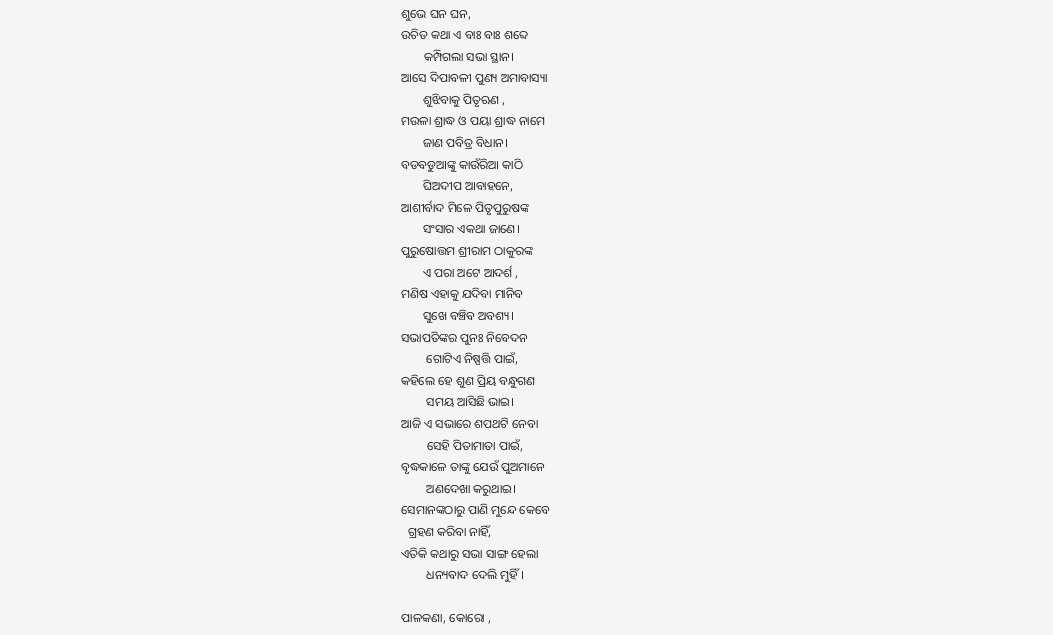ଶୁଭେ ଘନ ଘନ,
ଉଚିତ କଥା ଏ ବାଃ ବାଃ ଶବ୍ଦେ
       କମ୍ପିଗଲା ସଭା ସ୍ଥାନ।
ଆସେ ଦିପାବଳୀ ପୁଣ୍ୟ ଅମାବାସ୍ୟା
       ଶୁଝିବାକୁ ପିତୃଋଣ ,
ମ‌ଉଳା ଶ୍ରାଦ୍ଧ ଓ ପୟା ଶ୍ରାଦ୍ଧ ନାମେ
       ଜାଣ ପବିତ୍ର ବିଧାନ।
ବଡବଡୁଆଙ୍କୁ କାଉଁରିଆ କାଠି
       ଘିଅଦୀପ ଆବାହନେ,
ଆଶୀର୍ବାଦ ମିଳେ ପିତୃପୁରୁଷଙ୍କ
       ସଂସାର ଏକଥା ଜାଣେ।
ପୁରୁଷୋତ୍ତମ ଶ୍ରୀରାମ ଠାକୁରଙ୍କ
       ଏ ପରା ଅଟେ ଆଦର୍ଶ ,
ମଣିଷ ଏହାକୁ ଯଦିବା ମାନିବ
       ସୁଖେ ବଞ୍ଚିବ ଅବଶ୍ୟ।
ସଭାପତିଙ୍କର ପୁନଃ ନିବେଦନ
        ଗୋଟିଏ ନିଷ୍ପତ୍ତି ପାଇଁ,
କହିଲେ ହେ ଶୁଣ ପ୍ରିୟ ବନ୍ଧୁଗଣ
        ସମୟ ଆସିଛି ଭାଇ।
ଆଜି ଏ ସଭାରେ ଶପଥଟି ନେବା
        ସେହି ପିତାମାତା ପାଇଁ,
ବୃଦ୍ଧକାଳେ ତାଙ୍କୁ ଯେଉଁ ପୁଅମାନେ
        ଅଣଦେଖା କରୁଥାଇ।
ସେମାନଙ୍କଠାରୁ ପାଣି ମୁନ୍ଦେ କେବେ
  ଗ୍ରହଣ କରିବା ନାହିଁ,
ଏତିକି କଥାରୁ ସଭା ସାଙ୍ଗ ହେଲା
        ଧନ୍ୟବାଦ ଦେଲି ମୁହିଁ।

ପାଳକଣା‌, କୋରୋ‌ ‌,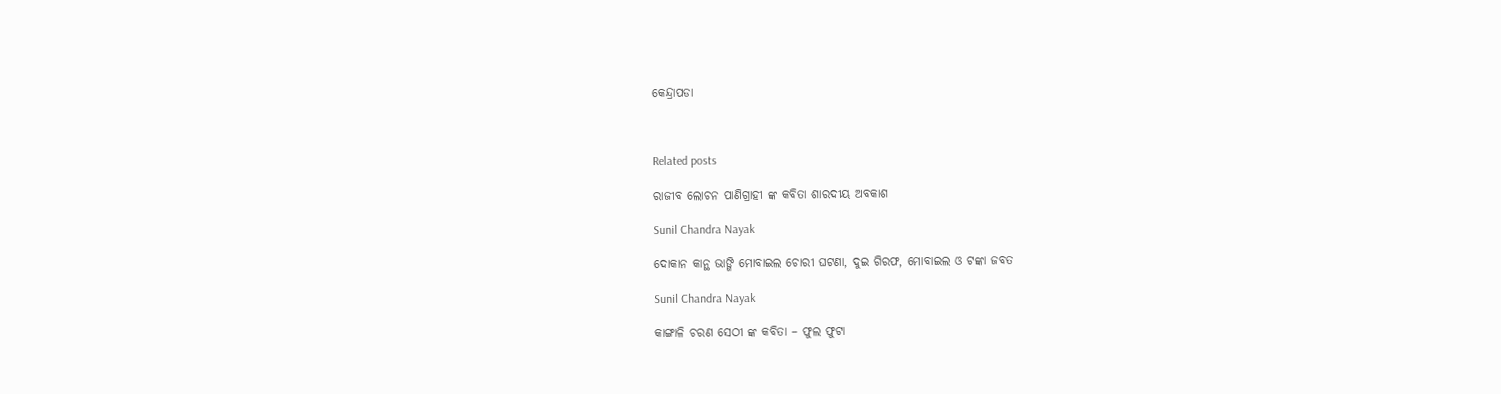କେନ୍ଦ୍ରାପଡା



Related posts

ରାଜୀବ ଲୋଚନ ପାଣିଗ୍ରାହୀ ଙ୍କ କବିତା ଶାରଦୀୟ ଅବକାଶ

Sunil Chandra Nayak

ଦୋକାନ କାନ୍ଥ ଭାଙ୍ଗି ମୋବାଇଲ ଚୋରୀ ଘଟଣା, ଦୁଇ ଗିରଫ, ମୋବାଇଲ ଓ ଟଙ୍କା ଜବତ

Sunil Chandra Nayak

କାଙ୍ଗାଳି ଚରଣ ସେଠୀ ଙ୍କ କବିତା – ଫୁଲ ଫୁଟା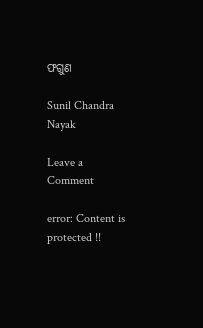ଫଗୁଣ

Sunil Chandra Nayak

Leave a Comment

error: Content is protected !!